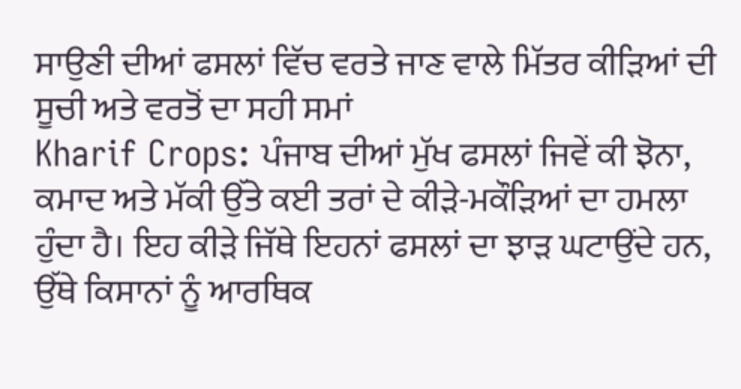ਸਾਉਣੀ ਦੀਆਂ ਫਸਲਾਂ ਵਿੱਚ ਵਰਤੇ ਜਾਣ ਵਾਲੇ ਮਿੱਤਰ ਕੀੜਿਆਂ ਦੀ ਸੂਚੀ ਅਤੇ ਵਰਤੋਂ ਦਾ ਸਹੀ ਸਮਾਂ
Kharif Crops: ਪੰਜਾਬ ਦੀਆਂ ਮੁੱਖ ਫਸਲਾਂ ਜਿਵੇਂ ਕੀ ਝੋਨਾ, ਕਮਾਦ ਅਤੇ ਮੱਕੀ ਉੱਤੇ ਕਈ ਤਰਾਂ ਦੇ ਕੀੜੇ-ਮਕੌੜਿਆਂ ਦਾ ਹਮਲਾ ਹੁੰਦਾ ਹੈ। ਇਹ ਕੀੜੇ ਜਿੱਥੇ ਇਹਨਾਂ ਫਸਲਾਂ ਦਾ ਝਾੜ ਘਟਾਉਂਦੇ ਹਨ, ਉੱਥੇ ਕਿਸਾਨਾਂ ਨੂੰ ਆਰਥਿਕ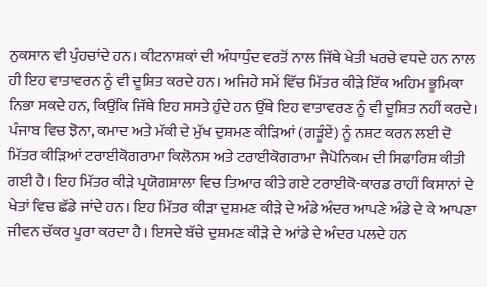ਨੁਕਸਾਨ ਵੀ ਪੁੰਹਚਾਂਦੇ ਹਨ। ਕੀਟਨਾਸ਼ਕਾਂ ਦੀ ਅੰਧਾਧੁੰਦ ਵਰਤੋਂ ਨਾਲ ਜਿੱਥੇ ਖੇਤੀ ਖਰਚੇ ਵਧਦੇ ਹਨ ਨਾਲ ਹੀ ਇਹ ਵਾਤਾਵਰਨ ਨੂੰ ਵੀ ਦੂਸ਼ਿਤ ਕਰਦੇ ਹਨ। ਅਜਿਹੇ ਸਮੇਂ ਵਿੱਚ ਮਿੱਤਰ ਕੀੜੇ ਇੱਕ ਅਹਿਮ ਭੂਮਿਕਾ ਨਿਭਾ ਸਕਦੇ ਹਨ, ਕਿਉਂਕਿ ਜਿੱਥੇ ਇਹ ਸਸਤੇ ਹੁੰਦੇ ਹਨ ਉੱਥੇ ਇਹ ਵਾਤਾਵਰਣ ਨੂੰ ਵੀ ਦੂਸ਼ਿਤ ਨਹੀਂ ਕਰਦੇ।
ਪੰਜਾਬ ਵਿਚ ਝੋਨਾ, ਕਮਾਦ ਅਤੇ ਮੱਕੀ ਦੇ ਮੁੱਖ ਦੁਸ਼ਮਣ ਕੀੜਿਆਂ (ਗੜੂੰਏਂ) ਨੂੰ ਨਸ਼ਟ ਕਰਨ ਲਈ ਦੋ ਮਿੱਤਰ ਕੀੜਿਆਂ ਟਰਾਈਕੋਗਰਾਮਾ ਕਿਲੋਨਸ ਅਤੇ ਟਰਾਈਕੋਗਰਾਮਾ ਜੈਪੋਨਿਕਮ ਦੀ ਸਿਫਾਰਿਸ਼ ਕੀਤੀ ਗਈ ਹੈ। ਇਹ ਮਿੱਤਰ ਕੀੜੇ ਪ੍ਰਯੋਗਸ਼ਾਲਾ ਵਿਚ ਤਿਆਰ ਕੀਤੇ ਗਏ ਟਰਾਈਕੋ-ਕਾਰਡ ਰਾਹੀਂ ਕਿਸਾਨਾਂ ਦੇ ਖੇਤਾਂ ਵਿਚ ਛੱਡੇ ਜਾਂਦੇ ਹਨ। ਇਹ ਮਿੱਤਰ ਕੀੜਾ ਦੁਸ਼ਮਣ ਕੀੜੇ ਦੇ ਅੰਡੇ ਅੰਦਰ ਆਪਣੇ ਅੰਡੇ ਦੇ ਕੇ ਆਪਣਾ ਜੀਵਨ ਚੱਕਰ ਪੂਰਾ ਕਰਦਾ ਹੈ। ਇਸਦੇ ਬੱਚੇ ਦੁਸ਼ਮਣ ਕੀੜੇ ਦੇ ਆਂਡੇ ਦੇ ਅੰਦਰ ਪਲਦੇ ਹਨ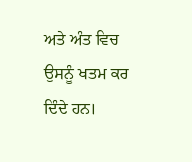ਅਤੇ ਅੰਤ ਵਿਚ ਉਸਨੂੰ ਖਤਮ ਕਰ ਦਿੰਦੇ ਹਨ।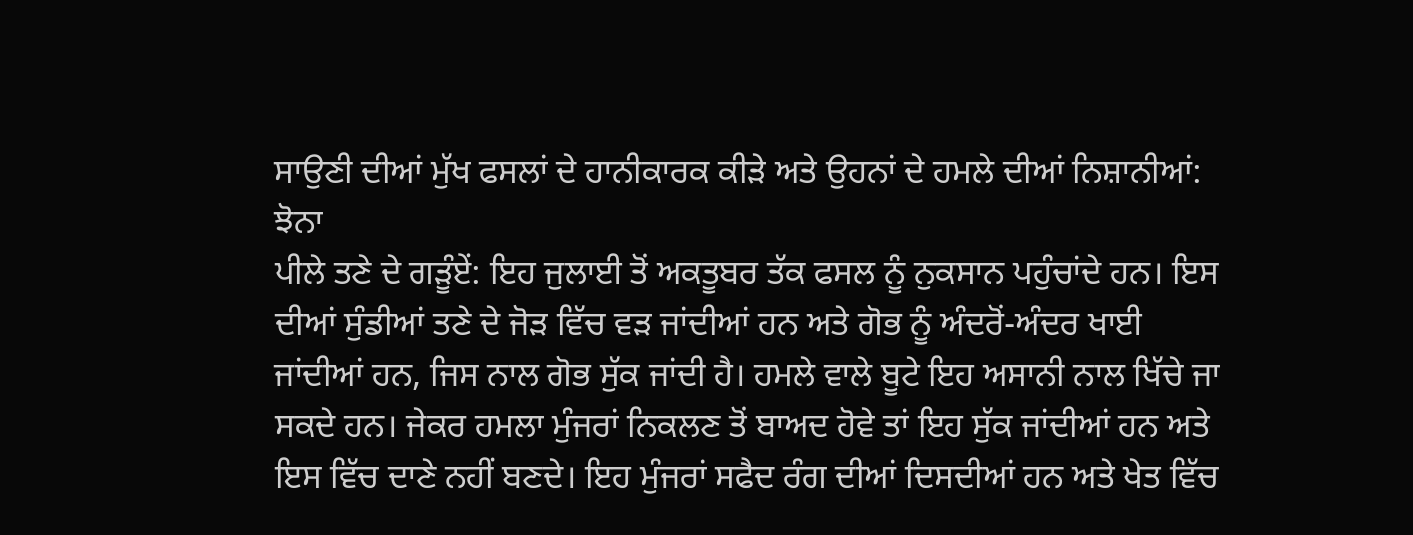ਸਾਉਣੀ ਦੀਆਂ ਮੁੱਖ ਫਸਲਾਂ ਦੇ ਹਾਨੀਕਾਰਕ ਕੀੜੇ ਅਤੇ ਉਹਨਾਂ ਦੇ ਹਮਲੇ ਦੀਆਂ ਨਿਸ਼ਾਨੀਆਂ:
ਝੋਨਾ
ਪੀਲੇ ਤਣੇ ਦੇ ਗੜੂੰਏਂ: ਇਹ ਜੁਲਾਈ ਤੋਂ ਅਕਤੂਬਰ ਤੱਕ ਫਸਲ ਨੂੰ ਨੁਕਸਾਨ ਪਹੁੰਚਾਂਦੇ ਹਨ। ਇਸ ਦੀਆਂ ਸੁੰਡੀਆਂ ਤਣੇ ਦੇ ਜੋੜ ਵਿੱਚ ਵੜ ਜਾਂਦੀਆਂ ਹਨ ਅਤੇ ਗੋਭ ਨੂੰ ਅੰਦਰੋਂ-ਅੰਦਰ ਖਾਈ ਜਾਂਦੀਆਂ ਹਨ, ਜਿਸ ਨਾਲ ਗੋਭ ਸੁੱਕ ਜਾਂਦੀ ਹੈ। ਹਮਲੇ ਵਾਲੇ ਬੂਟੇ ਇਹ ਅਸਾਨੀ ਨਾਲ ਖਿੱਚੇ ਜਾ ਸਕਦੇ ਹਨ। ਜੇਕਰ ਹਮਲਾ ਮੁੰਜਰਾਂ ਨਿਕਲਣ ਤੋਂ ਬਾਅਦ ਹੋਵੇ ਤਾਂ ਇਹ ਸੁੱਕ ਜਾਂਦੀਆਂ ਹਨ ਅਤੇ ਇਸ ਵਿੱਚ ਦਾਣੇ ਨਹੀਂ ਬਣਦੇ। ਇਹ ਮੁੰਜਰਾਂ ਸਫੈਦ ਰੰਗ ਦੀਆਂ ਦਿਸਦੀਆਂ ਹਨ ਅਤੇ ਖੇਤ ਵਿੱਚ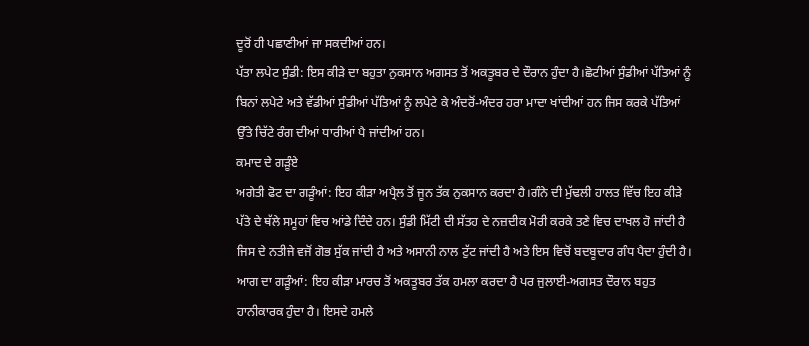ਦੂਰੋਂ ਹੀ ਪਛਾਣੀਆਂ ਜਾ ਸਕਦੀਆਂ ਹਨ।
ਪੱਤਾ ਲਪੇਟ ਸੁੰਡੀ: ਇਸ ਕੀੜੇ ਦਾ ਬਹੁਤਾ ਨੁਕਸਾਨ ਅਗਸਤ ਤੋਂ ਅਕਤੂਬਰ ਦੇ ਦੌਰਾਨ ਹੁੰਦਾ ਹੈ।ਛੋਟੀਆਂ ਸੁੰਡੀਆਂ ਪੱਤਿਆਂ ਨੂੰ ਬਿਨਾਂ ਲਪੇਟੇ ਅਤੇ ਵੱਡੀਆਂ ਸੁੰਡੀਆਂ ਪੱਤਿਆਂ ਨੂੰ ਲਪੇਟੇ ਕੇ ਅੰਦਰੋਂ-ਅੰਦਰ ਹਰਾ ਮਾਦਾ ਖਾਂਦੀਆਂ ਹਨ ਜਿਸ ਕਰਕੇ ਪੱਤਿਆਂ ਉੱਤੇ ਚਿੱਟੇ ਰੰਗ ਦੀਆਂ ਧਾਰੀਆਂ ਪੈ ਜਾਂਦੀਆਂ ਹਨ।
ਕਮਾਦ ਦੇ ਗੜੂੰਏ
ਅਗੇਤੀ ਫੋਟ ਦਾ ਗੜੂੰਆਂ: ਇਹ ਕੀੜਾ ਅਪ੍ਰੈਲ ਤੋਂ ਜੂਨ ਤੱਕ ਨੁਕਸਾਨ ਕਰਦਾ ਹੈ।ਗੰਨੇ ਦੀ ਮੁੱਢਲੀ ਹਾਲਤ ਵਿੱਚ ਇਹ ਕੀੜੇ ਪੱਤੇ ਦੇ ਥੱਲੇ ਸਮੂਹਾਂ ਵਿਚ ਆਂਡੇ ਦਿੰਦੇ ਹਨ। ਸੁੰਡੀ ਮਿੱਟੀ ਦੀ ਸੱਤਹ ਦੇ ਨਜ਼ਦੀਕ ਮੋਰੀ ਕਰਕੇ ਤਣੇ ਵਿਚ ਦਾਖਲ ਹੋ ਜਾਂਦੀ ਹੈ ਜਿਸ ਦੇ ਨਤੀਜੇ ਵਜੋਂ ਗੋਭ ਸੁੱਕ ਜਾਂਦੀ ਹੈ ਅਤੇ ਅਸਾਨੀ ਨਾਲ ਟੁੱਟ ਜਾਂਦੀ ਹੈ ਅਤੇ ਇਸ ਵਿਚੋਂ ਬਦਬੂਦਾਰ ਗੰਧ ਪੈਦਾ ਹੁੰਦੀ ਹੈ।
ਆਗ ਦਾ ਗੜੂੰਆਂ: ਇਹ ਕੀੜਾ ਮਾਰਚ ਤੋਂ ਅਕਤੂਬਰ ਤੱਕ ਹਮਲਾ ਕਰਦਾ ਹੈ ਪਰ ਜੁਲਾਈ-ਅਗਸਤ ਦੌਰਾਨ ਬਹੁਤ ਹਾਨੀਕਾਰਕ ਹੁੰਦਾ ਹੈ। ਇਸਦੇ ਹਮਲੇ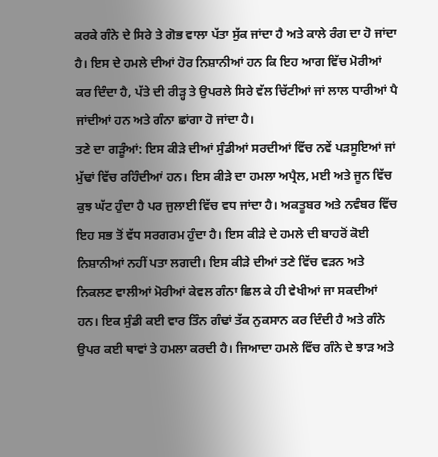ਕਰਕੇ ਗੰਨੇ ਦੇ ਸਿਰੇ ਤੇ ਗੋਭ ਵਾਲਾ ਪੱਤਾ ਸੁੱਕ ਜਾਂਦਾ ਹੈ ਅਤੇ ਕਾਲੇ ਰੰਗ ਦਾ ਹੋ ਜਾਂਦਾ ਹੈ। ਇਸ ਦੇ ਹਮਲੇ ਦੀਆਂ ਹੋਰ ਨਿਸ਼ਾਨੀਆਂ ਹਨ ਕਿ ਇਹ ਆਗ ਵਿੱਚ ਮੋਰੀਆਂ ਕਰ ਦਿੰਦਾ ਹੈ, ਪੱਤੇ ਦੀ ਰੀੜ੍ਹ ਤੇ ਉਪਰਲੇ ਸਿਰੇ ਵੱਲ ਚਿੱਟੀਆਂ ਜਾਂ ਲਾਲ ਧਾਰੀਆਂ ਪੈ ਜਾਂਦੀਆਂ ਹਨ ਅਤੇ ਗੰਨਾ ਛਾਂਗਾ ਹੋ ਜਾਂਦਾ ਹੈ।
ਤਣੇ ਦਾ ਗੜੂੰਆਂ: ਇਸ ਕੀੜੇ ਦੀਆਂ ਸੁੰਡੀਆਂ ਸਰਦੀਆਂ ਵਿੱਚ ਨਵੇਂ ਪੜਸੂਇਆਂ ਜਾਂ ਮੁੱਢਾਂ ਵਿੱਚ ਰਹਿੰਦੀਆਂ ਹਨ। ਇਸ ਕੀੜੇ ਦਾ ਹਮਲਾ ਅਪ੍ਰੈਲ, ਮਈ ਅਤੇ ਜੂਨ ਵਿੱਚ ਕੁਝ ਘੱਟ ਹੁੰਦਾ ਹੈ ਪਰ ਜੁਲਾਈ ਵਿੱਚ ਵਧ ਜਾਂਦਾ ਹੈ। ਅਕਤੂਬਰ ਅਤੇ ਨਵੰਬਰ ਵਿੱਚ ਇਹ ਸਭ ਤੋਂ ਵੱਧ ਸਰਗਰਮ ਹੁੰਦਾ ਹੈ। ਇਸ ਕੀੜੇ ਦੇ ਹਮਲੇ ਦੀ ਬਾਹਰੋਂ ਕੋਈ ਨਿਸ਼ਾਨੀਆਂ ਨਹੀਂ ਪਤਾ ਲਗਦੀ। ਇਸ ਕੀੜੇ ਦੀਆਂ ਤਣੇ ਵਿੱਚ ਵੜਨ ਅਤੇ ਨਿਕਲਣ ਵਾਲੀਆਂ ਮੋਰੀਆਂ ਕੇਵਲ ਗੰਨਾ ਛਿਲ ਕੇ ਹੀ ਵੇਖੀਆਂ ਜਾ ਸਕਦੀਆਂ ਹਨ। ਇਕ ਸੁੰਡੀ ਕਈ ਵਾਰ ਤਿੰਨ ਗੰਢਾਂ ਤੱਕ ਨੁਕਸਾਨ ਕਰ ਦਿੰਦੀ ਹੈ ਅਤੇ ਗੰਨੇ ਉਪਰ ਕਈ ਥਾਵਾਂ ਤੇ ਹਮਲਾ ਕਰਦੀ ਹੈ। ਜਿਆਦਾ ਹਮਲੇ ਵਿੱਚ ਗੰਨੇ ਦੇ ਝਾੜ ਅਤੇ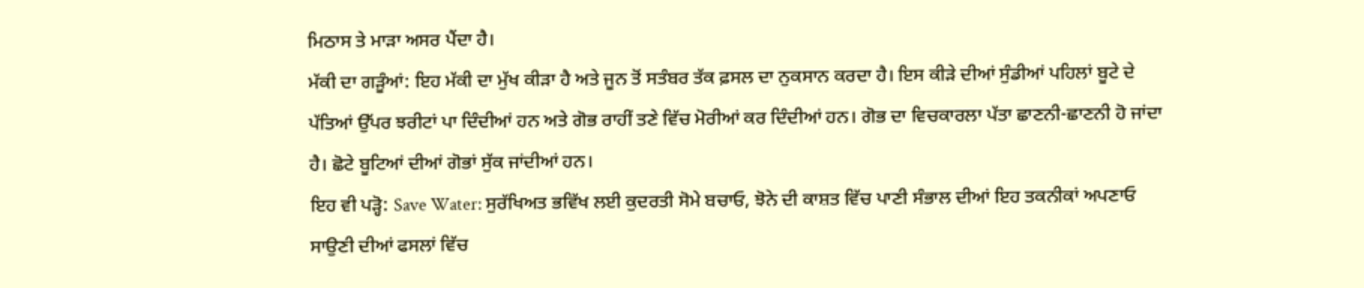ਮਿਠਾਸ ਤੇ ਮਾੜਾ ਅਸਰ ਪੈਂਦਾ ਹੈ।
ਮੱਕੀ ਦਾ ਗੜੂੰਆਂ: ਇਹ ਮੱਕੀ ਦਾ ਮੁੱਖ ਕੀੜਾ ਹੈ ਅਤੇ ਜੂਨ ਤੋਂ ਸਤੰਬਰ ਤੱਕ ਫ਼ਸਲ ਦਾ ਨੁਕਸਾਨ ਕਰਦਾ ਹੈ। ਇਸ ਕੀੜੇ ਦੀਆਂ ਸੁੰਡੀਆਂ ਪਹਿਲਾਂ ਬੂਟੇ ਦੇ ਪੱਤਿਆਂ ਉੱਪਰ ਝਰੀਟਾਂ ਪਾ ਦਿੰਦੀਆਂ ਹਨ ਅਤੇ ਗੋਭ ਰਾਹੀਂ ਤਣੇ ਵਿੱਚ ਮੋਰੀਆਂ ਕਰ ਦਿੰਦੀਆਂ ਹਨ। ਗੋਭ ਦਾ ਵਿਚਕਾਰਲਾ ਪੱਤਾ ਛਾਣਨੀ-ਛਾਣਨੀ ਹੋ ਜਾਂਦਾ ਹੈ। ਛੋਟੇ ਬੂਟਿਆਂ ਦੀਆਂ ਗੋਭਾਂ ਸੁੱਕ ਜਾਂਦੀਆਂ ਹਨ।
ਇਹ ਵੀ ਪੜ੍ਹੋ: Save Water: ਸੁਰੱਖਿਅਤ ਭਵਿੱਖ ਲਈ ਕੁਦਰਤੀ ਸੋਮੇ ਬਚਾਓ, ਝੋਨੇ ਦੀ ਕਾਸ਼ਤ ਵਿੱਚ ਪਾਣੀ ਸੰਭਾਲ ਦੀਆਂ ਇਹ ਤਕਨੀਕਾਂ ਅਪਣਾਓ
ਸਾਉਣੀ ਦੀਆਂ ਫਸਲਾਂ ਵਿੱਚ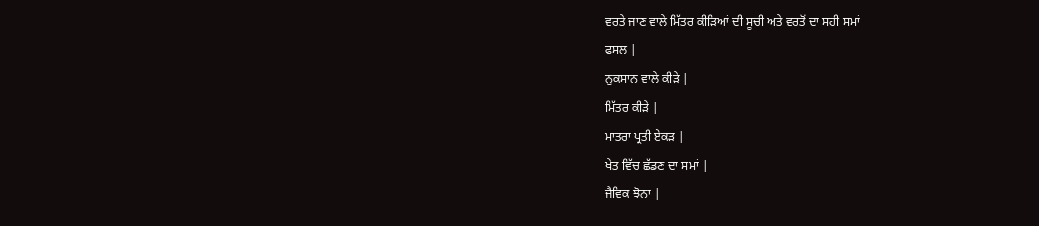ਵਰਤੇ ਜਾਣ ਵਾਲੇ ਮਿੱਤਰ ਕੀੜਿਆਂ ਦੀ ਸੂਚੀ ਅਤੇ ਵਰਤੋਂ ਦਾ ਸਹੀ ਸਮਾਂ
ਫਸਲ |
ਨੁਕਸਾਨ ਵਾਲੇ ਕੀੜੇ |
ਮਿੱਤਰ ਕੀੜੇ |
ਮਾਤਰਾ ਪ੍ਰਤੀ ਏਕੜ |
ਖੇਤ ਵਿੱਚ ਛੱਡਣ ਦਾ ਸਮਾਂ |
ਜੈਵਿਕ ਝੋਨਾ |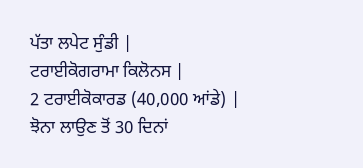ਪੱਤਾ ਲਪੇਟ ਸੁੰਡੀ |
ਟਰਾਈਕੋਗਰਾਮਾ ਕਿਲੋਨਸ |
2 ਟਰਾਈਕੋਕਾਰਡ (40,000 ਆਂਡੇ) |
ਝੋਨਾ ਲਾਉਣ ਤੋਂ 30 ਦਿਨਾਂ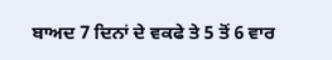ਬਾਅਦ 7 ਦਿਨਾਂ ਦੇ ਵਕਫੇ ਤੇ 5 ਤੋਂ 6 ਵਾਰ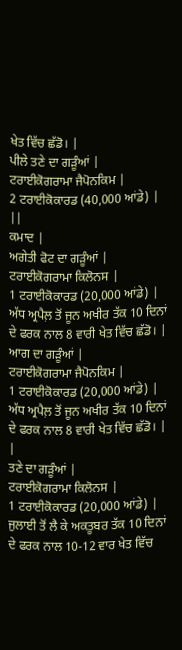ਖੇਤ ਵਿੱਚ ਛੱਡੋ। |
ਪੀਲੇ ਤਣੇ ਦਾ ਗੜੂੰਆਂ |
ਟਰਾਈਕੋਗਰਾਮਾ ਜੈਪੋਨਕਿਮ |
2 ਟਰਾਈਕੋਕਾਰਡ (40,000 ਆਂਡੇ) |
||
ਕਮਾਦ |
ਅਗੇਤੀ ਫੋਟ ਦਾ ਗੜੂੰਆਂ |
ਟਰਾਈਕੋਗਰਾਮਾ ਕਿਲੋਨਸ |
1 ਟਰਾਈਕੋਕਾਰਡ (20,000 ਆਂਡੇ) |
ਅੱਧ ਅ੍ਰਪੈਲ਼ ਤੋਂ ਜੂਨ ਅਖੀਰ ਤੱਕ 10 ਦਿਨਾਂ ਦੇ ਫਰਕ ਨਾਲ 8 ਵਾਰੀ ਖੇਤ ਵਿੱਚ ਛੱਡੋ। |
ਆਗ ਦਾ ਗੜੂੰਆਂ |
ਟਰਾਈਕੋਗਰਾਮਾ ਜੈਪੋਨਕਿਮ |
1 ਟਰਾਈਕੋਕਾਰਡ (20,000 ਆਂਡੇ) |
ਅੱਧ ਅ੍ਰਪੈਲ਼ ਤੋਂ ਜੂਨ ਅਖੀਰ ਤੱਕ 10 ਦਿਨਾਂ ਦੇ ਫਰਕ ਨਾਲ 8 ਵਾਰੀ ਖੇਤ ਵਿੱਚ ਛੱਡੋ। |
|
ਤਣੇ ਦਾ ਗੜੂੰਆਂ |
ਟਰਾਈਕੋਗਰਾਮਾ ਕਿਲੋਨਸ |
1 ਟਰਾਈਕੋਕਾਰਡ (20,000 ਆਂਡੇ) |
ਜੁਲਾਈ ਤੋਂ ਲੈ ਕੇ ਅਕਤੂਬਰ ਤੱਕ 10 ਦਿਨਾਂ ਦੇ ਫਰਕ ਨਾਲ 10-12 ਵਾਰ ਖੇਤ ਵਿੱਚ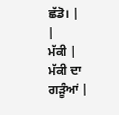ਛੱਡੋ। |
|
ਮੱਕੀ |
ਮੱਕੀ ਦਾ ਗੜੂੰਆਂ |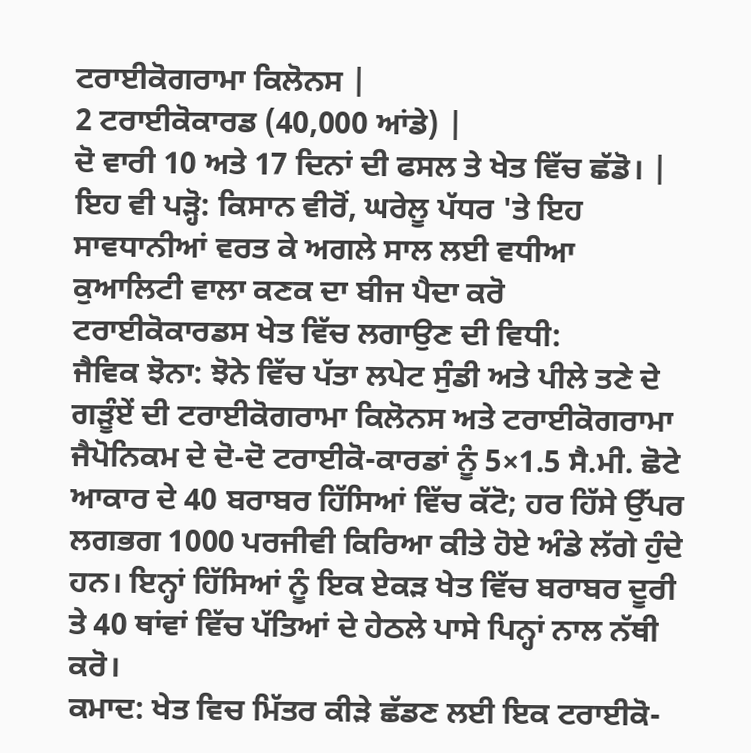ਟਰਾਈਕੋਗਰਾਮਾ ਕਿਲੋਨਸ |
2 ਟਰਾਈਕੋਕਾਰਡ (40,000 ਆਂਡੇ) |
ਦੋ ਵਾਰੀ 10 ਅਤੇ 17 ਦਿਨਾਂ ਦੀ ਫਸਲ ਤੇ ਖੇਤ ਵਿੱਚ ਛੱਡੋ। |
ਇਹ ਵੀ ਪੜ੍ਹੋ: ਕਿਸਾਨ ਵੀਰੋਂ, ਘਰੇਲੂ ਪੱਧਰ 'ਤੇ ਇਹ ਸਾਵਧਾਨੀਆਂ ਵਰਤ ਕੇ ਅਗਲੇ ਸਾਲ ਲਈ ਵਧੀਆ ਕੁਆਲਿਟੀ ਵਾਲਾ ਕਣਕ ਦਾ ਬੀਜ ਪੈਦਾ ਕਰੋ
ਟਰਾਈਕੋਕਾਰਡਸ ਖੇਤ ਵਿੱਚ ਲਗਾਉਣ ਦੀ ਵਿਧੀ:
ਜੈਵਿਕ ਝੋਨਾ: ਝੋਨੇ ਵਿੱਚ ਪੱਤਾ ਲਪੇਟ ਸੁੰਡੀ ਅਤੇ ਪੀਲੇ ਤਣੇ ਦੇ ਗੜੂੰਏਂ ਦੀ ਟਰਾਈਕੋਗਰਾਮਾ ਕਿਲੋਨਸ ਅਤੇ ਟਰਾਈਕੋਗਰਾਮਾ ਜੈਪੋਨਿਕਮ ਦੇ ਦੋ-ਦੋ ਟਰਾਈਕੋ-ਕਾਰਡਾਂ ਨੂੰ 5×1.5 ਸੈ.ਮੀ. ਛੋਟੇ ਆਕਾਰ ਦੇ 40 ਬਰਾਬਰ ਹਿੱਸਿਆਂ ਵਿੱਚ ਕੱਟੋ; ਹਰ ਹਿੱਸੇ ਉੱਪਰ ਲਗਭਗ 1000 ਪਰਜੀਵੀ ਕਿਰਿਆ ਕੀਤੇ ਹੋਏ ਅੰਡੇ ਲੱਗੇ ਹੁੰਦੇ ਹਨ। ਇਨ੍ਹਾਂ ਹਿੱਸਿਆਂ ਨੂੰ ਇਕ ਏਕੜ ਖੇਤ ਵਿੱਚ ਬਰਾਬਰ ਦੂਰੀ ਤੇ 40 ਥਾਂਵਾਂ ਵਿੱਚ ਪੱਤਿਆਂ ਦੇ ਹੇਠਲੇ ਪਾਸੇ ਪਿਨ੍ਹਾਂ ਨਾਲ ਨੱਥੀ ਕਰੋ।
ਕਮਾਦ: ਖੇਤ ਵਿਚ ਮਿੱਤਰ ਕੀੜੇ ਛੱਡਣ ਲਈ ਇਕ ਟਰਾਈਕੋ-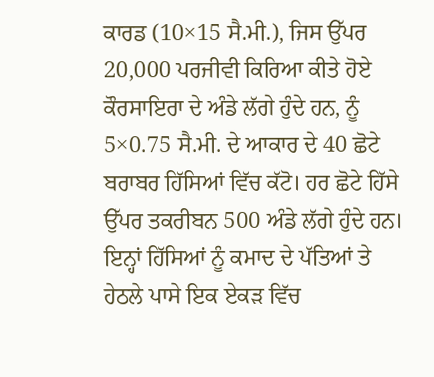ਕਾਰਡ (10×15 ਸੈ.ਮੀ.), ਜਿਸ ਉੱਪਰ 20,000 ਪਰਜੀਵੀ ਕਿਰਿਆ ਕੀਤੇ ਹੋਏ ਕੌਰਸਾਇਰਾ ਦੇ ਅੰਡੇ ਲੱਗੇ ਹੁੰਦੇ ਹਨ, ਨੂੰ 5×0.75 ਸੈ.ਮੀ. ਦੇ ਆਕਾਰ ਦੇ 40 ਛੋਟੇ ਬਰਾਬਰ ਹਿੱਸਿਆਂ ਵਿੱਚ ਕੱਟੋ। ਹਰ ਛੋਟੇ ਹਿੱਸੇ ਉੱਪਰ ਤਕਰੀਬਨ 500 ਅੰਡੇ ਲੱਗੇ ਹੁੰਦੇ ਹਨ। ਇਨ੍ਹਾਂ ਹਿੱਸਿਆਂ ਨੂੰ ਕਮਾਦ ਦੇ ਪੱਤਿਆਂ ਤੇ ਹੇਠਲੇ ਪਾਸੇ ਇਕ ਏਕੜ ਵਿੱਚ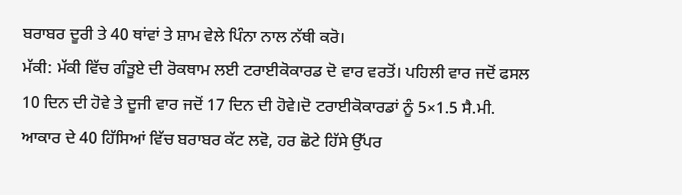ਬਰਾਬਰ ਦੂਰੀ ਤੇ 40 ਥਾਂਵਾਂ ਤੇ ਸ਼ਾਮ ਵੇਲੇ ਪਿੰਨਾ ਨਾਲ ਨੱਥੀ ਕਰੋ।
ਮੱਕੀ: ਮੱਕੀ ਵਿੱਚ ਗੰੜੂਏ ਦੀ ਰੋਕਥਾਮ ਲਈ ਟਰਾਈਕੋਕਾਰਡ ਦੋ ਵਾਰ ਵਰਤੋਂ। ਪਹਿਲੀ ਵਾਰ ਜਦੋਂ ਫਸਲ 10 ਦਿਨ ਦੀ ਹੋਵੇ ਤੇ ਦੂਜੀ ਵਾਰ ਜਦੋਂ 17 ਦਿਨ ਦੀ ਹੋਵੇ।ਦੋ ਟਰਾਈਕੋਕਾਰਡਾਂ ਨੂੰ 5×1.5 ਸੈ.ਮੀ. ਆਕਾਰ ਦੇ 40 ਹਿੱਸਿਆਂ ਵਿੱਚ ਬਰਾਬਰ ਕੱਟ ਲਵੋ, ਹਰ ਛੋਟੇ ਹਿੱਸੇ ਉੱਪਰ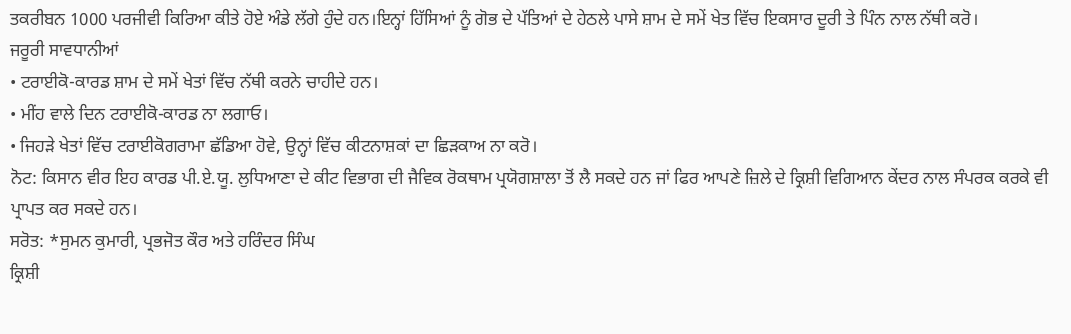ਤਕਰੀਬਨ 1000 ਪਰਜੀਵੀ ਕਿਰਿਆ ਕੀਤੇ ਹੋਏ ਅੰਡੇ ਲੱਗੇ ਹੁੰਦੇ ਹਨ।ਇਨ੍ਹਾਂ ਹਿੱਸਿਆਂ ਨੂੰ ਗੋਭ ਦੇ ਪੱਤਿਆਂ ਦੇ ਹੇਠਲੇ ਪਾਸੇ ਸ਼ਾਮ ਦੇ ਸਮੇਂ ਖੇਤ ਵਿੱਚ ਇਕਸਾਰ ਦੂਰੀ ਤੇ ਪਿੰਨ ਨਾਲ ਨੱਥੀ ਕਰੋ।
ਜਰੂਰੀ ਸਾਵਧਾਨੀਆਂ
• ਟਰਾਈਕੋ-ਕਾਰਡ ਸ਼ਾਮ ਦੇ ਸਮੇਂ ਖੇਤਾਂ ਵਿੱਚ ਨੱਥੀ ਕਰਨੇ ਚਾਹੀਦੇ ਹਨ।
• ਮੀਂਹ ਵਾਲੇ ਦਿਨ ਟਰਾਈਕੋ-ਕਾਰਡ ਨਾ ਲਗਾਓ।
• ਜਿਹੜੇ ਖੇਤਾਂ ਵਿੱਚ ਟਰਾਈਕੋਗਰਾਮਾ ਛੱਡਿਆ ਹੋਵੇ, ਉਨ੍ਹਾਂ ਵਿੱਚ ਕੀਟਨਾਸ਼ਕਾਂ ਦਾ ਛਿੜਕਾਅ ਨਾ ਕਰੋ।
ਨੋਟ: ਕਿਸਾਨ ਵੀਰ ਇਹ ਕਾਰਡ ਪੀ.ਏ.ਯੂ. ਲੁਧਿਆਣਾ ਦੇ ਕੀਟ ਵਿਭਾਗ ਦੀ ਜੈਵਿਕ ਰੋਕਥਾਮ ਪ੍ਰਯੋਗਸ਼ਾਲਾ ਤੋਂ ਲੈ ਸਕਦੇ ਹਨ ਜਾਂ ਫਿਰ ਆਪਣੇ ਜ਼ਿਲੇ ਦੇ ਕ੍ਰਿਸ਼ੀ ਵਿਗਿਆਨ ਕੇਂਦਰ ਨਾਲ ਸੰਪਰਕ ਕਰਕੇ ਵੀ ਪ੍ਰਾਪਤ ਕਰ ਸਕਦੇ ਹਨ।
ਸਰੋਤ: *ਸੁਮਨ ਕੁਮਾਰੀ, ਪ੍ਰਭਜੋਤ ਕੌਰ ਅਤੇ ਹਰਿੰਦਰ ਸਿੰਘ
ਕ੍ਰਿਸ਼ੀ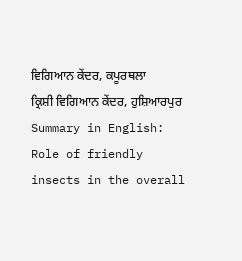ਵਿਗਿਆਨ ਕੇਂਦਰ, ਕਪੂਰਥਲਾ
ਕ੍ਰਿਸ਼ੀ ਵਿਗਿਆਨ ਕੇਂਦਰ, ਹੁਸ਼ਿਆਰਪੁਰ
Summary in English: Role of friendly insects in the overall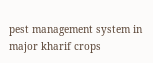pest management system in major kharif crops